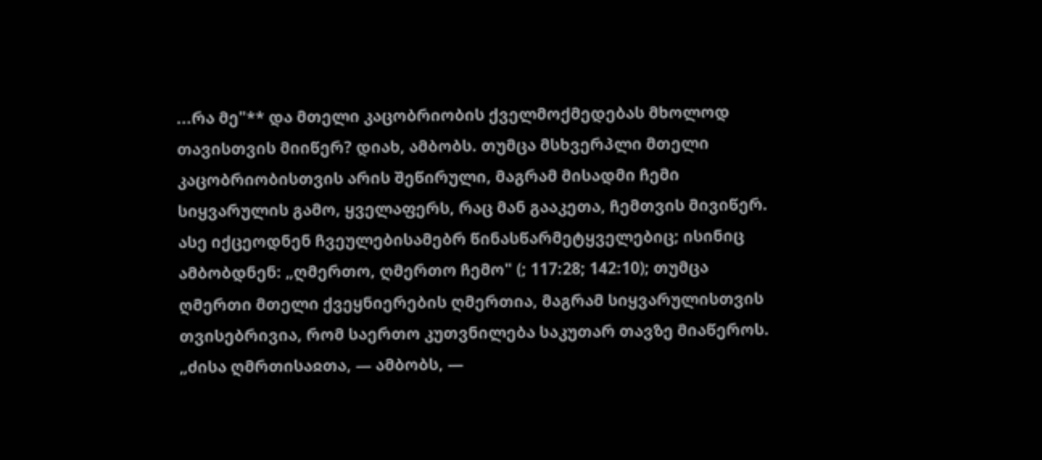...რა მე"** და მთელი კაცობრიობის ქველმოქმედებას მხოლოდ თავისთვის მიიწერ? დიახ, ამბობს. თუმცა მსხვერპლი მთელი კაცობრიობისთვის არის შეწირული, მაგრამ მისადმი ჩემი სიყვარულის გამო, ყველაფერს, რაც მან გააკეთა, ჩემთვის მივიწერ. ასე იქცეოდნენ ჩვეულებისამებრ წინასწარმეტყველებიც; ისინიც ამბობდნენ: „ღმერთო, ღმერთო ჩემო" (; 117:28; 142:10); თუმცა ღმერთი მთელი ქვეყნიერების ღმერთია, მაგრამ სიყვარულისთვის თვისებრივია, რომ საერთო კუთვნილება საკუთარ თავზე მიაწეროს. „ძისა ღმრთისაჲთა, — ამბობს, —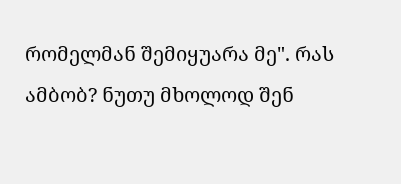რომელმან შემიყუარა მე". რას ამბობ? ნუთუ მხოლოდ შენ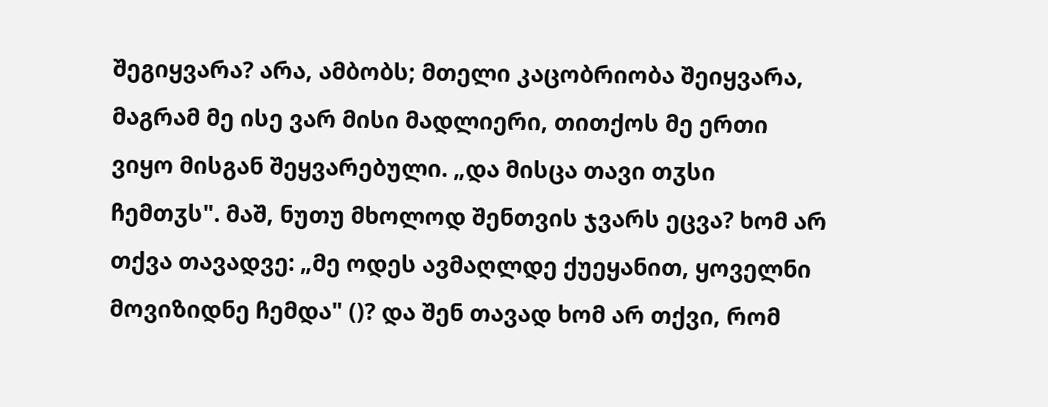შეგიყვარა? არა, ამბობს; მთელი კაცობრიობა შეიყვარა, მაგრამ მე ისე ვარ მისი მადლიერი, თითქოს მე ერთი ვიყო მისგან შეყვარებული. „და მისცა თავი თჳსი ჩემთჳს". მაშ, ნუთუ მხოლოდ შენთვის ჯვარს ეცვა? ხომ არ თქვა თავადვე: „მე ოდეს ავმაღლდე ქუეყანით, ყოველნი მოვიზიდნე ჩემდა" ()? და შენ თავად ხომ არ თქვი, რომ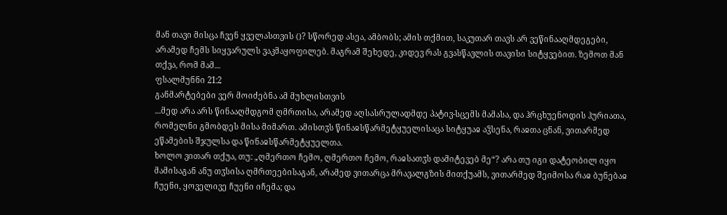მან თავი მისცა ჩვენ ყველასთვის ()? სწორედ ასეა, ამბობს; ამის თქმით, საკუთარ თავს არ ვეწინააღმდეგები, არამედ ჩემს სიყვარულს ვაკმაყოფილებ. მაგრამ შეხედე, კიდევ რას გვასწავლის თავისი სიტყვებით. ზემოთ მან თქვა, რომ მამ...
ფსალმუნნი 21:2
განმარტებები ვერ მოიძებნა ამ მუხლისთვის
...მედ არა არს წინააღმდგომ ღმრთისა, არამედ აღსასრულადმდე პატივ-სცემს მამასა, და ჰრცხუენოდის ჰურიათა, რომელნი გმობდეს მისა მიმართ. ამისთჳს წინაჲსწარმეტყუელისაცა სიტყუაჲ აჴსენა, რაჲთა ცნან, ვითარმედ ეწამების შჯულსა და წინაჲსწარმეტყუელთა.
ხოლო ვითარ თქუა, თუ: „ღმერთო ჩემო, ღმერთო ჩემო, რაჲსათჳს დამიტევებ მე“? არა თუ იგი დატეობილ იყო მამისაგან ანუ თჳსისა ღმრთეებისაგან, არამედ ვითარცა მრავალგზის მითქუამს, ვითარმედ შეიმოსა რაჲ ბუნებაჲ ჩუენი, ყოველივე ჩუენი იჩემა; და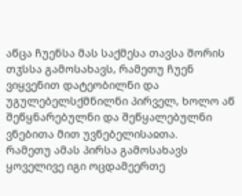აწცა ჩუენსა მას საქმესა თავსა შორის თჳსსა გამოსახავს, რამეთუ ჩუენ ვიყვენით დატეობილნი და უგულებელსქმნილნი პირველ, ხოლო აწ შეწყნარებულნი და შეწყალებულნი ვნებითა მით უვნებელისაჲთა.
რამეთუ ამას პირსა გამოსახავს ყოველივე იგი ოცდამეერთე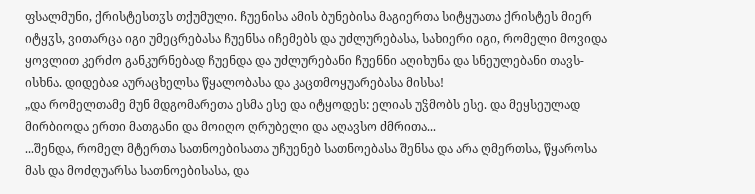ფსალმუნი, ქრისტესთჳს თქუმული. ჩუენისა ამის ბუნებისა მაგიერთა სიტყუათა ქრისტეს მიერ იტყჳს, ვითარცა იგი უმეცრებასა ჩუენსა იჩემებს და უძლურებასა, სახიერი იგი, რომელი მოვიდა ყოვლით კერძო განკურნებად ჩუენდა და უძლურებანი ჩუენნი აღიხუნა და სნეულებანი თავს-ისხნა. დიდებაჲ აურაცხელსა წყალობასა და კაცთმოყუარებასა მისსა!
„და რომელთამე მუნ მდგომარეთა ესმა ესე და იტყოდეს: ელიას უჴმობს ესე. და მეყსეულად მირბიოდა ერთი მათგანი და მოიღო ღრუბელი და აღავსო ძმრითა...
...შენდა, რომელ მტერთა სათნოებისათა უჩუენებ სათნოებასა შენსა და არა ღმერთსა, წყაროსა მას და მოძღუარსა სათნოებისასა, და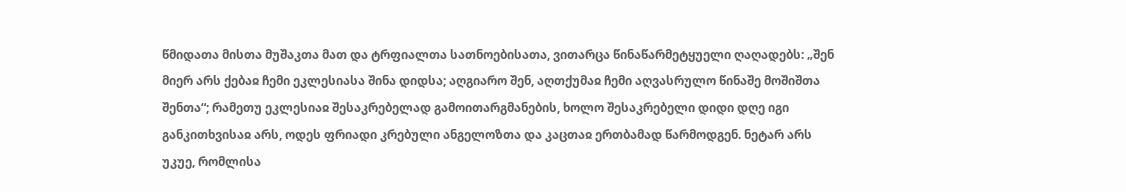წმიდათა მისთა მუშაკთა მათ და ტრფიალთა სათნოებისათა, ვითარცა წინაწარმეტყუელი ღაღადებს: „შენ მიერ არს ქებაჲ ჩემი ეკლესიასა შინა დიდსა; აღგიარო შენ, აღთქუმაჲ ჩემი აღვასრულო წინაშე მოშიშთა შენთა“; რამეთუ ეკლესიაჲ შესაკრებელად გამოითარგმანების, ხოლო შესაკრებელი დიდი დღე იგი განკითხვისაჲ არს, ოდეს ფრიადი კრებული ანგელოზთა და კაცთაჲ ერთბამად წარმოდგენ. ნეტარ არს უკუე, რომლისა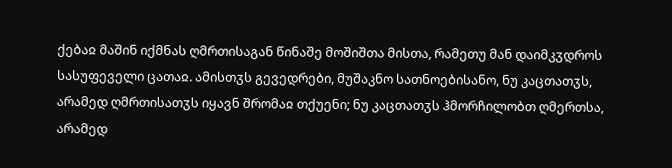ქებაჲ მაშინ იქმნას ღმრთისაგან წინაშე მოშიშთა მისთა, რამეთუ მან დაიმკჳდროს სასუფეველი ცათაჲ. ამისთჳს გევედრები, მუშაკნო სათნოებისანო, ნუ კაცთათჳს, არამედ ღმრთისათჳს იყავნ შრომაჲ თქუენი; ნუ კაცთათჳს ჰმორჩილობთ ღმერთსა, არამედ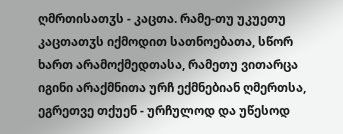ღმრთისათჳს - კაცთა. რამე-თუ უკუეთუ კაცთათჳს იქმოდით სათნოებათა, სწორ ხართ არამოქმედთასა, რამეთუ ვითარცა იგინი არაქმნითა ურჩ ექმნებიან ღმერთსა, ეგრეთვე თქუენ - ურჩულოდ და უწესოდ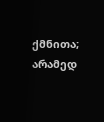ქმნითა; არამედ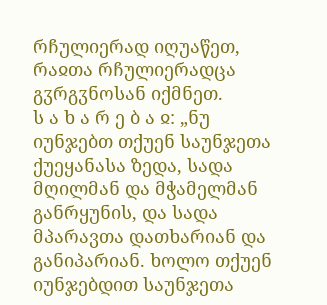რჩულიერად იღუაწეთ, რაჲთა რჩულიერადცა გჳრგჳნოსან იქმნეთ.
ს ა ხ ა რ ე ბ ა ჲ: „ნუ იუნჯებთ თქუენ საუნჯეთა ქუეყანასა ზედა, სადა მღილმან და მჭამელმან განრყუნის, და სადა მპარავთა დათხარიან და განიპარიან. ხოლო თქუენ იუნჯებდით საუნჯეთა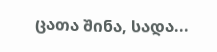ცათა შინა, სადა...